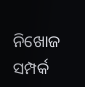ନିଖୋଜ ସମ୍ପର୍କ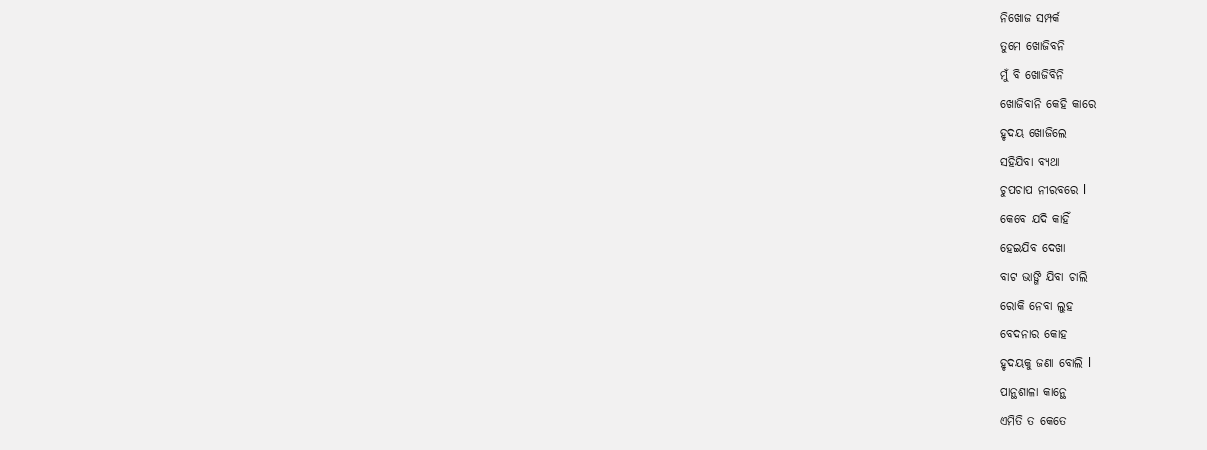ନିଖୋଜ ସମ୍ପର୍କ
ତୁମେ ଖୋଜିବନି
ମୁଁ ବି ଖୋଜିବିନି
ଖୋଜିବାନି କେହି କାରେ
ହୃଦୟ ଖୋଜିଲେ
ସହିଯିବା ବ୍ୟଥା
ଚୁପଚାପ ନୀରବରେ l
କେବେ ଯଦି କାହିଁ
ହେଇଯିବ ଦେଖା
ବାଟ ଭାଙ୍ଗି ଯିବା ଚାଲି
ରୋକି ନେବା ଲୁହ
ବେଦନାର କୋହ
ହୃଦୟକୁ ଜଣା ବୋଲି l
ପାନ୍ଥଶାଳା କାନ୍ଥେ
ଏମିତି ତ କେତେ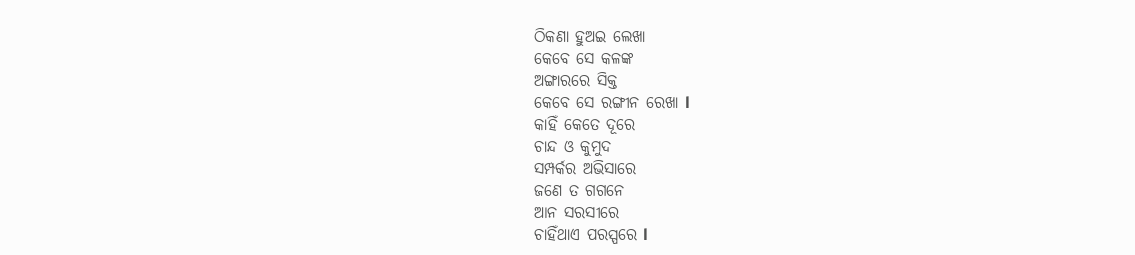ଠିକଣା ହୁଅଇ ଲେଖା
କେବେ ସେ କଳଙ୍କ
ଅଙ୍ଗାରରେ ସିକ୍ତ
କେବେ ସେ ରଙ୍ଗୀନ ରେଖା l
କାହିଁ କେତେ ଦୂରେ
ଚାନ୍ଦ ଓ କୁମୁଦ
ସମ୍ପର୍କର ଅଭିସାରେ
ଜଣେ ତ ଗଗନେ
ଆନ ସରସୀରେ
ଚାହିଁଥାଏ ପରସ୍ପରେ l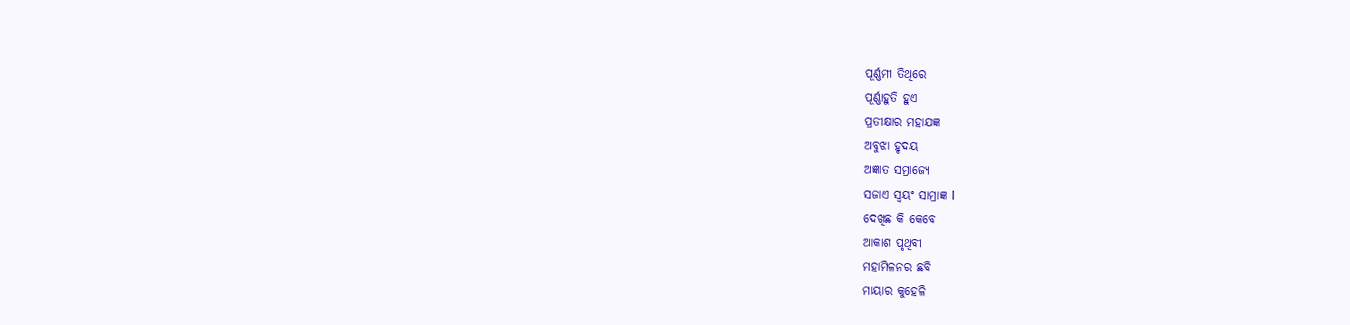ପୂର୍ଣ୍ଣମୀ ତିଥିରେ
ପୂର୍ଣ୍ଣାହୁତି ହୁଏ
ପ୍ରତୀକ୍ଷାର ମହାଯଜ୍ଞ
ଅବୁଝା ହୃଦୟ
ଅଜ୍ଞାତ ସମ୍ରାଜ୍ୟେ
ସଜାଏ ସ୍ୱୟଂ ସାମ୍ରାଜ୍ଞ l
ଦେଖିଛ କି କେବେ
ଆକାଶ ପୃଥିବୀ
ମହାମିଳନର ଛବି
ମାୟାର କୁହେଳି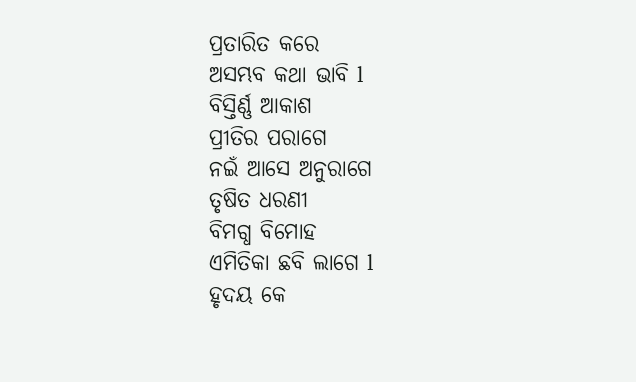ପ୍ରତାରିତ କରେ
ଅସମ୍ଭବ କଥା ଭାବି l
ବିସ୍ତିର୍ଣ୍ଣ ଆକାଶ
ପ୍ରୀତିର ପରାଗେ
ନଇଁ ଆସେ ଅନୁରାଗେ
ତୃଷିତ ଧରଣୀ
ବିମଗ୍ଧ ବିମୋହ
ଏମିତିକା ଛବି ଲାଗେ l
ହୃଦୟ କେ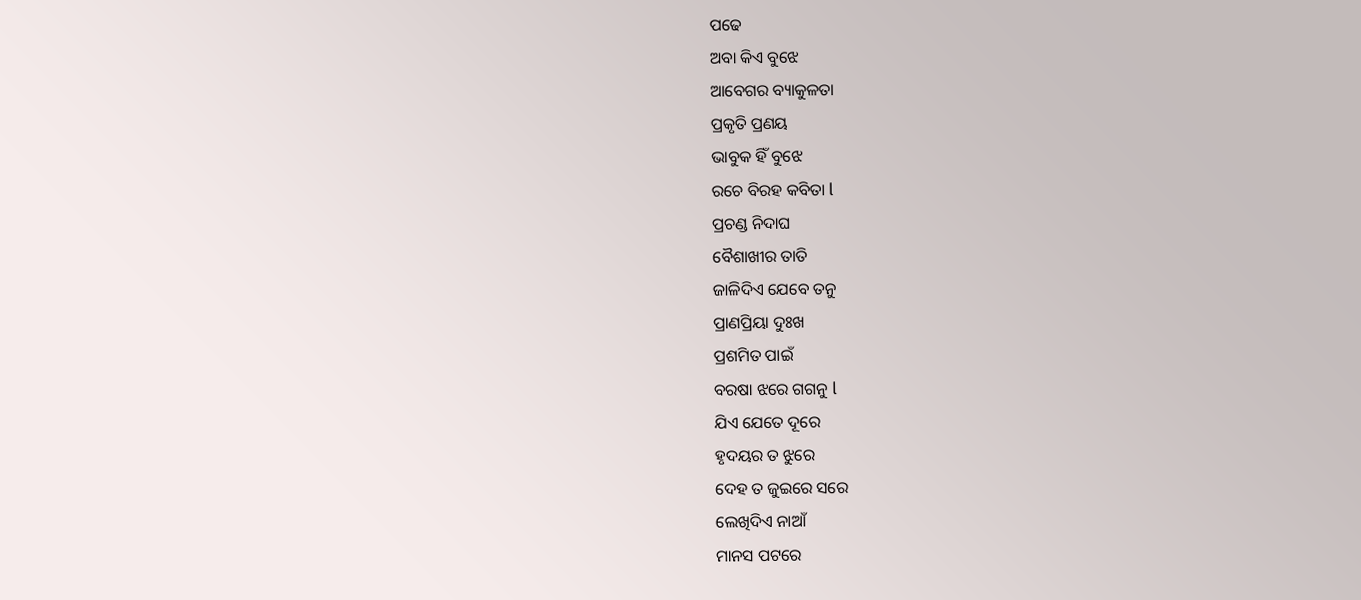ପଢେ
ଅବା କିଏ ବୁଝେ
ଆବେଗର ବ୍ୟାକୁଳତା
ପ୍ରକୃତି ପ୍ରଣୟ
ଭାବୁକ ହିଁ ବୁଝେ
ରଚେ ବିରହ କବିତା l
ପ୍ରଚଣ୍ଡ ନିଦାଘ
ବୈଶାଖୀର ତାତି
ଜାଳିଦିଏ ଯେବେ ତନୁ
ପ୍ରାଣପ୍ରିୟା ଦୁଃଖ
ପ୍ରଶମିତ ପାଇଁ
ବରଷା ଝରେ ଗଗନୁ l
ଯିଏ ଯେତେ ଦୂରେ
ହୃଦୟର ତ ଝୁରେ
ଦେହ ତ ଜୁଇରେ ସରେ
ଲେଖିଦିଏ ନାଆଁ
ମାନସ ପଟରେ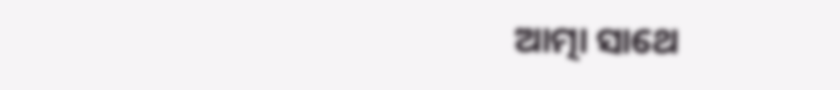ଆତ୍ମା ସାଥେ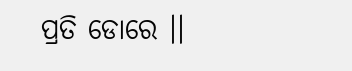ପ୍ରତି ଡୋରେ ।।